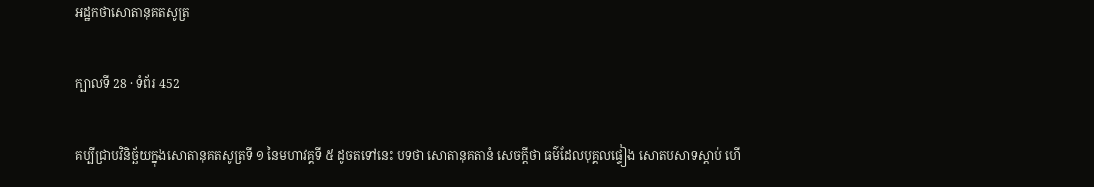អដ្ឋកថាសោតានុគតសូត្រ

ក្បាលទី 28 · ទំព័រ 452

គប្បីជ្រាបវិនិច្ឆ័យក្នុងសោតានុគតសូត្រទី ១ នៃមហាវគ្គទី ៥ ដូចតទៅនេះ បទថា សោតានុគតានំ សេចក្តីថា ធម៌ដែលបុគ្គលផ្ទៀង សោតបសាទស្តាប់ ហើ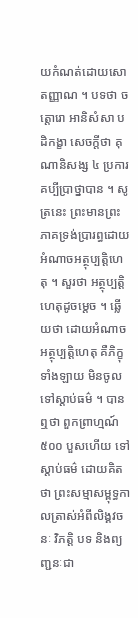យកំណត់ដោយសោតញ្ញាណ ។ បទថា ចត្តោរោ អានិសំសា បដិកង្ខា សេចក្តីថា គុណានិសង្ស ៤ ប្រការ គប្បីប្រាថ្នាបាន ។ សូត្រនេះ ព្រះមានព្រះភាគទ្រង់ប្រារព្ធដោយអំណាចអត្ថុប្បត្តិហេតុ ។ សួរថា អត្ថុប្បត្តិហេតុដូចម្តេច ។ ឆ្លើយថា ដោយអំណាចអត្ថុប្បត្តិហេតុ គឺភិក្ខុទាំងឡាយ មិនចូលទៅស្តាប់ធម៌ ។ បានឮថា ពួកព្រាហ្មណ៍ ៥០០ បួសហើយ ទៅស្តាប់ធម៌ ដោយគិតថា ព្រះសម្មាសម្ពុទ្ធកាលត្រាស់អំពីលិង្គវចនៈ វិភត្តិ បទ និងព្យញ្ជនៈជា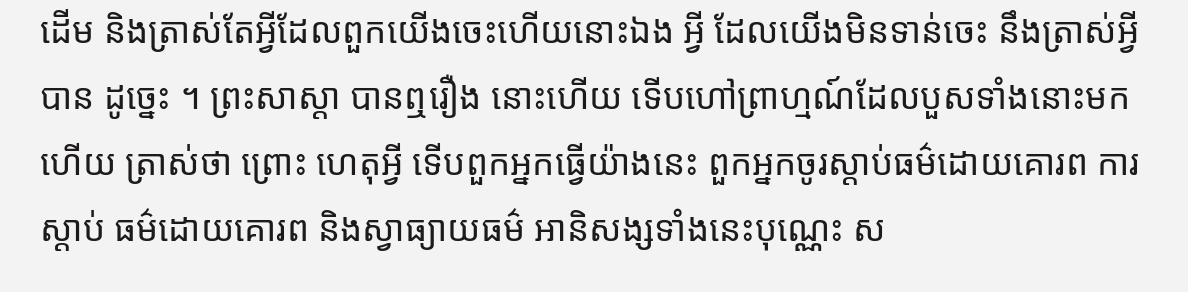ដើម និងត្រាស់តែអ្វីដែលពួកយើងចេះហើយនោះឯង អ្វី ដែលយើងមិនទាន់ចេះ នឹងត្រាស់អ្វីបាន ដូច្នេះ ។ ព្រះសាស្តា បានឮរឿង នោះហើយ ទើបហៅព្រាហ្មណ៍ដែលបួសទាំងនោះមកហើយ ត្រាស់ថា ព្រោះ ហេតុអ្វី ទើបពួកអ្នកធ្វើយ៉ាងនេះ ពួកអ្នកចូរស្តាប់ធម៌ដោយគោរព ការស្តាប់ ធម៌ដោយគោរព និងស្វាធ្យាយធម៌ អានិសង្សទាំងនេះបុណ្ណេះ ស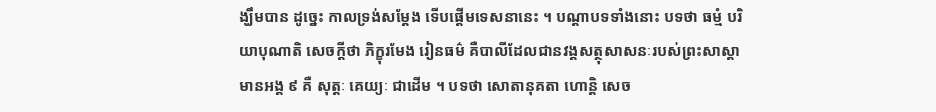ង្ឃឹមបាន ដូច្នេះ កាលទ្រង់សម្តែង ទើបផ្តើមទេសនានេះ ។ បណ្តាបទទាំងនោះ បទថា ធម្មំ បរិយាបុណាតិ សេចក្តីថា ភិក្ខុរមែង រៀនធម៌ គឺបាលីដែលជានវង្គសត្ថុសាសនៈរបស់ព្រះសាស្តាមានអង្គ ៩ គឺ សុត្តៈ គេយ្យៈ ជាដើម ។ បទថា សោតានុគតា ហោន្តិ សេច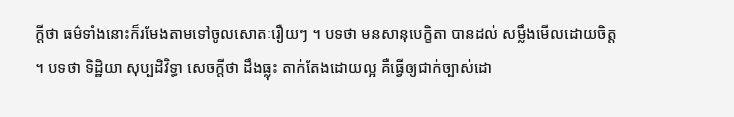ក្តីថា ធម៌ទាំងនោះក៏រមែងតាមទៅចូលសោតៈរឿយៗ ។ បទថា មនសានុបេក្ខិតា បានដល់ សម្លឹងមើលដោយចិត្ត ។ បទថា ទិដ្ឋិយា សុប្បដិវិទ្ធា សេចក្តីថា ដឹងធ្លុះ តាក់តែងដោយល្អ គឺធ្វើឲ្យជាក់ច្បាស់ដោ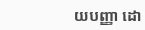យបញ្ញា ដោ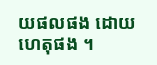យផលផង ដោយហេតុផង ។